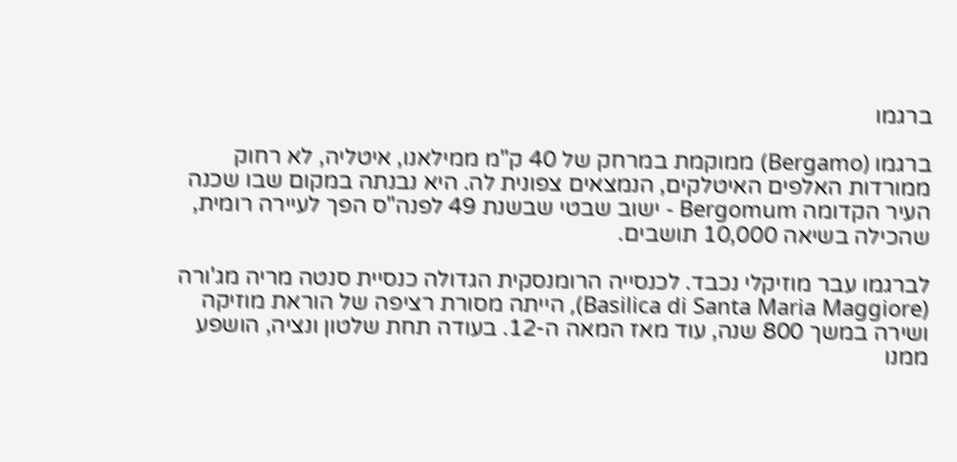ברגמו

ברגמו (Bergamo) ממוקמת במרחק של 40 ק"מ ממילאנו, איטליה, לא רחוק ממורדות האלפים האיטלקים, הנמצאים צפונית לה. היא נבנתה במקום שבו שכנה העיר הקדומה Bergomum - ישוב שבטי שבשנת 49 לפנה"ס הפך לעיירה רומית, שהכילה בשיאה 10,000 תושבים.

לברגמו עבר מוזיקלי נכבד. לכנסייה הרומנסקית הגדולה כנסיית סנטה מריה מג'ורה (Basilica di Santa Maria Maggiore), הייתה מסורת רציפה של הוראת מוזיקה ושירה במשך 800 שנה, עוד מאז המאה ה-12. בעודה תחת שלטון ונציה, הושפע ממנו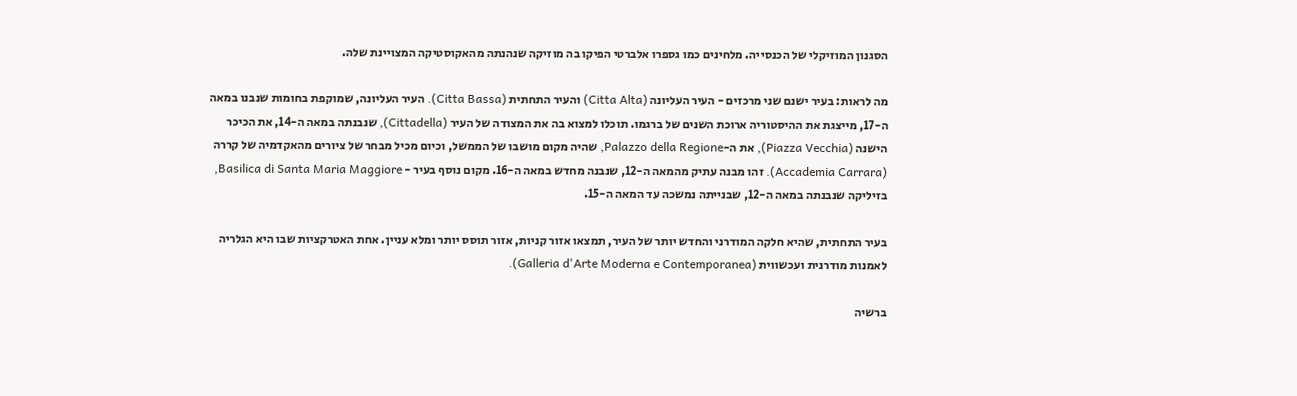הסגנון המוזיקלי של הכנסייה. מלחינים כמו גספרו אלברטי הפיקו בה מוזיקה שנהנתה מהאקוסטיקה המצויינת שלה.

מה לראות: בעיר ישנם שני מרכזים - העיר העליונה (Citta Alta) והעיר התחתית (Citta Bassa). העיר העליונה, שמוקפת בחומות שנבנו במאה ה-17, מייצגת את ההיסטוריה ארוכת השנים של ברגמו. תוכלו למצוא בה את המצודה של העיר (Cittadella), שנבנתה במאה ה-14, את הכיכר הישנה (Piazza Vecchia), את ה-Palazzo della Regione, שהיה מקום מושבו של הממשל, וכיום מכיל מבחר של ציורים מהאקדמיה של קררה (Accademia Carrara). זהו מבנה עתיק מהמאה ה-12, שנבנה מחדש במאה ה-16. מקום נוסף בעיר - Basilica di Santa Maria Maggiore, בזיליקה שנבנתה במאה ה-12, שבנייתה נמשכה עד המאה ה-15.

בעיר התחתית, שהיא חלקה המודרני והחדש יותר של העיר, תמצאו אזור קניות, אזור תוסס יותר ומלא עניין. אחת האטרקציות שבו היא הגלריה לאמנות מודרנית ועכשווית (Galleria d'Arte Moderna e Contemporanea).

ברשיה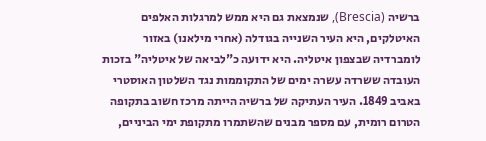ברשיה (Brescia), שנמצאת גם היא ממש למרגלות האלפים האיטלקים, היא העיר השנייה בגודלה (אחרי מילאנו) באזור לומברדיה שבצפון איטליה. היא ידועה כ"לביאה של איטליה" בזכות העובדה ששרדה עשרה ימים של התקוממות נגד השלטון האוסטרי באביב 1849. העיר העתיקה של ברשיה הייתה מרכז חשוב בתקופה הטרום רומית, עם מספר מבנים שהשתמרו מתקופת ימי הביניים,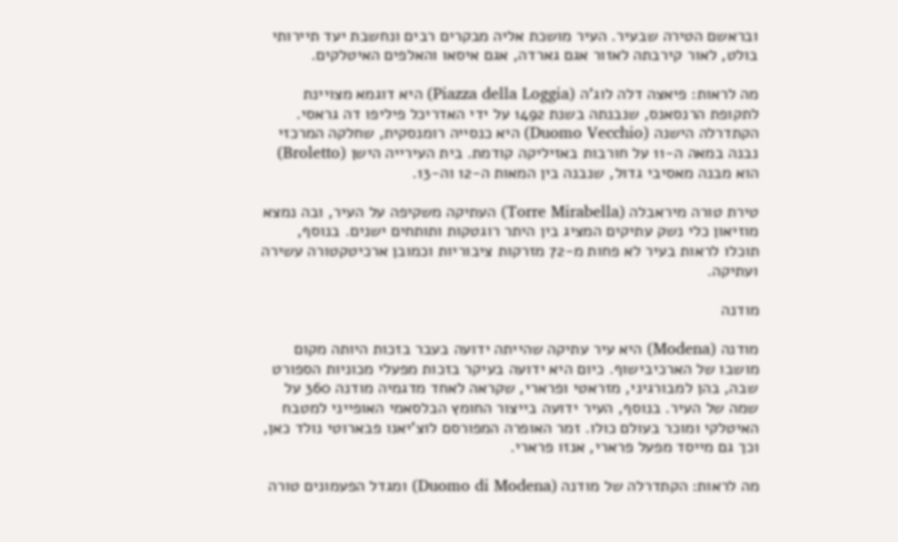ובראשם הטירה שבעיר. העיר מושכת אליה מבקרים רבים ונחשבת יעד תיירותי בולט, לאור קירבתה לאזור אגם גארדה, אגם איסאו והאלפים האיטלקים.

מה לראות: פיאצה דלה לוג'ה (Piazza della Loggia) היא דוגמא מצויינת לתקופת הרנסאנס, שנבנתה בשנת 1492 על ידי האדריכל פיליפו דה גראסי. הקתדרלה הישנה (Duomo Vecchio) היא כנסייה רומנסקית, שחלקה המרכזי נבנה במאה ה-11 על חורבות באזיליקה קודמת. בית העירייה הישן (Broletto) הוא מבנה מאסיבי גדול, שנבנה בין המאות ה-12 וה-13.

טירת טורה מיראבלה (Torre Mirabella) העתיקה משקיפה על העיר, ובה נמצא מוזיאון כלי נשק עתיקים המציג בין היתר רוגטקות ותותחים ישנים. בנוסף, תוכלו לראות בעיר לא פחות מ-72 מזרקות ציבוריות וכמובן ארכיטקטורה עשירה ועתיקה.

מודנה

מודנה (Modena) היא עיר עתיקה שהייתה ידועה בעבר בזכות היותה מקום מושבו של הארכיבישוף. כיום היא ידועה בעיקר בזכות מפעלי מכוניות הספורט שבה, בהן למבורגיני, מזראטי ופרארי, שקראה לאחד מדגמיה מודנה 360 על שמה של העיר. בנוסף, העיר ידועה בייצור החומץ הבלסאמי האופייני למטבח האיטלקי ומוכר בעולם כולו. זמר האופרה המפורסם לוצ'יאנו פבארוטי נולד כאן, וכך גם מייסד מפעל פרארי, אנזו פרארי.

מה לראות: הקתדרלה של מודנה (Duomo di Modena) ומגדל הפעמונים טורה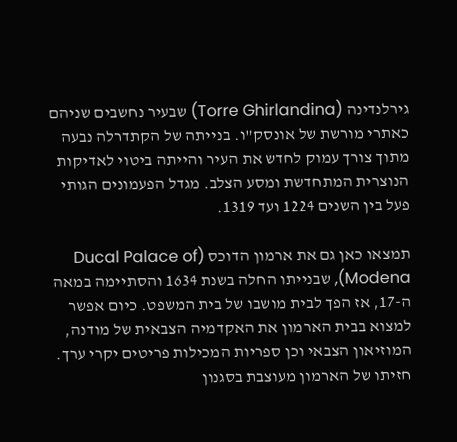גירלנדינה (Torre Ghirlandina) שבעיר נחשבים שניהם כאתרי מורשת של אונסק"ו. בנייתה של הקתדרלה נבעה מתוך צורך עמוק לחדש את העיר והייתה ביטוי לאדיקות הנוצרית המתחדשת ומסע הצלב. מגדל הפעמונים הגותי פעל בין השנים 1224 ועד 1319.

תמצאו כאן גם את ארמון הדוכס (Ducal Palace of Modena), שבנייתו החלה בשנת 1634 והסתיימה במאה ה-17, אז הפך לבית מושבו של בית המשפט. כיום אפשר למצוא בבית הארמון את האקדמיה הצבאית של מודנה, המוזיאון הצבאי וכן ספריות המכילות פריטים יקרי ערך. חזיתו של הארמון מעוצבת בסגנון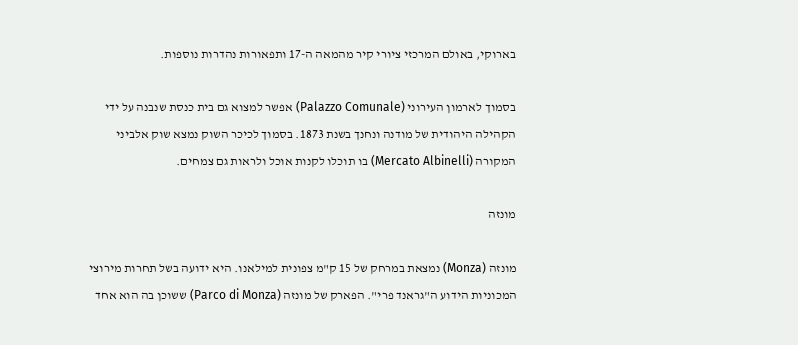בארוקי, באולם המרכזי ציורי קיר מהמאה ה-17 ותפאורות נהדרות נוספות.

בסמוך לארמון העירוני (Palazzo Comunale) אפשר למצוא גם בית כנסת שנבנה על ידי הקהילה היהודית של מודנה ונחנך בשנת 1873. בסמוך לכיכר השוק נמצא שוק אלביני המקורה (Mercato Albinelli) בו תוכלו לקנות אוכל ולראות גם צמחים.

מונזה

מונזה (Monza) נמצאת במרחק של 15 ק"מ צפונית למילאנו. היא ידועה בשל תחרות מירוצי המכוניות הידוע ה"גראנד פרי". הפארק של מונזה (Parco di Monza) ששוכן בה הוא אחד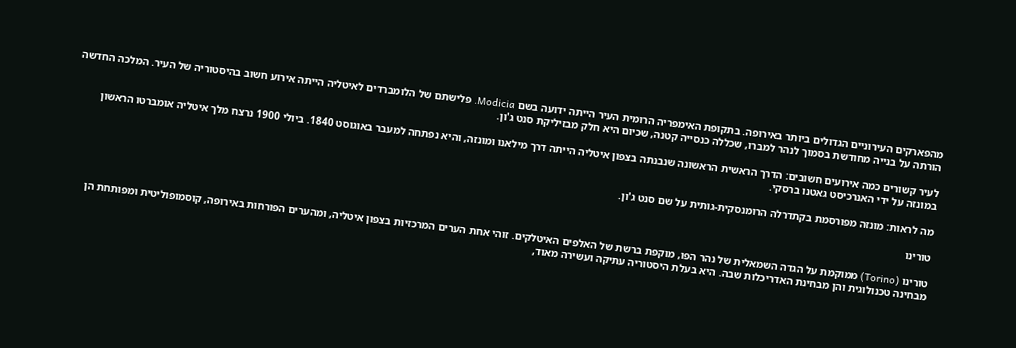מהפארקים העירוניים הגדולים ביותר באירופה. בתקופת האימפריה הרומית העיר הייתה ידועה בשם Modicia. פלישתם של הלומברדים לאיטליה הייתה אירוע חשוב בהיסטוריה של העיר. המלכה החדשה הורתה על בנייה מחודשת בסמוך לנהר למברו, שכללה כנסייה קטנה, שכיום היא חלק מבזיליקת סנט ג'ון.

לעיר קשורים כמה אירועים חשובים: הדרך הראשית הראשונה שנבנתה בצפון איטליה הייתה דרך מילאנו ומונזה, והיא נפתחה למעבר באוגוסט 1840. ביולי 1900 נרצח מלך איטליה אומברטו הראשון במונזה על ידי האנרכיסט גאטנו ברסקי.

מה לראות: מונזה מפורסמת בקתדרלה הרומנסקית-גותית על שם סנט ג'ון.

טורינו

טורינו (Torino) ממוקמת על הגדה השמאלית של נהר הפו, מוקפת ברשת של האלפים האיטלקים. זוהי אחת הערים המרכזיות בצפון איטליה, ומהערים הפורחות באירופה, קוסמופוליטית ומפותחת הן מבחינה טכנולוגית והן מבחינת האדריכלות שבה. היא בעלת היסטוריה עתיקה ועשירה מאוד,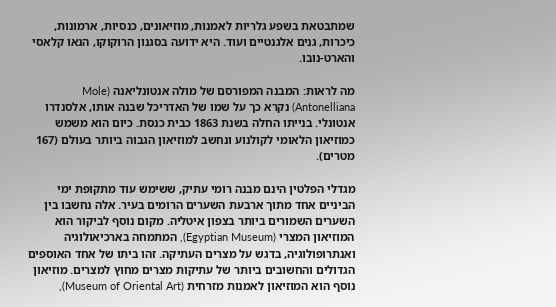שמתבטאת בשפע גלריות לאמנות, מוזיאונים, כנסיות, ארמונות, כיכרות, גנים אלגנטיים ועוד. היא ידועה בסגנון הרוקוקו, הנאו קלאסי והארט-נובו.

מה לראות: המבנה המפורסם של מולה אנטונליאנה (Mole Antonelliana) נקרא כך על שמו של האדריכל שבנה אותו, אלסנדרו אנטונלי. בנייתו החלה בשנת 1863 כבית כנסת. כיום הוא משמש כמוזיאון הלאומי לקולנוע ונחשב למוזיאון הגבוה ביותר בעולם (167 מטרים).

מגדלי הפלטין הינם מבנה רומי עתיק, ששימש עוד מתקופת ימי הביניים אחד מתוך ארבעת השערים הרומים בעיר. אלה נחשבו בין השערים השמורים ביותר בצפון איטליה. מקום נוסף לביקור הוא המוזיאון המצרי (Egyptian Museum), המתמחה בארכיאולוגיה ואנתרופולוגיה, בדגש על מצרים העתיקה. זהו ביתו של אחד האוספים הגדולים והחשובים ביותר של עתיקות מצרים מחוץ למצרים. מוזיאון נוסף הוא המוזיאון לאמנות מזרחית (Museum of Oriental Art),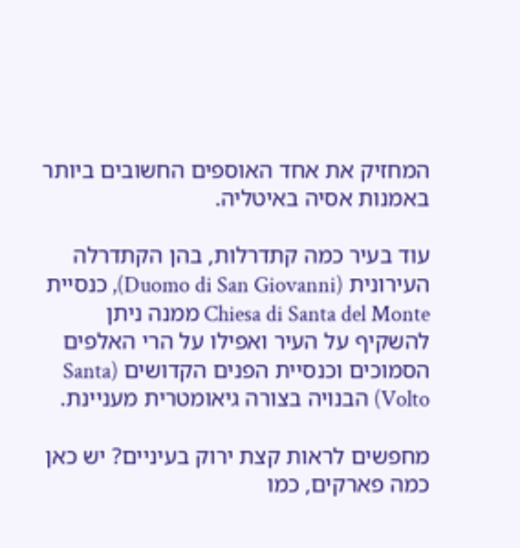המחזיק את אחד האוספים החשובים ביותר באמנות אסיה באיטליה.

עוד בעיר כמה קתדרלות, בהן הקתדרלה העירונית (Duomo di San Giovanni), כנסיית Chiesa di Santa del Monte ממנה ניתן להשקיף על העיר ואפילו על הרי האלפים הסמוכים וכנסיית הפנים הקדושים (Santa Volto) הבנויה בצורה גיאומטרית מעניינת.

מחפשים לראות קצת ירוק בעיניים? יש כאן כמה פארקים, כמו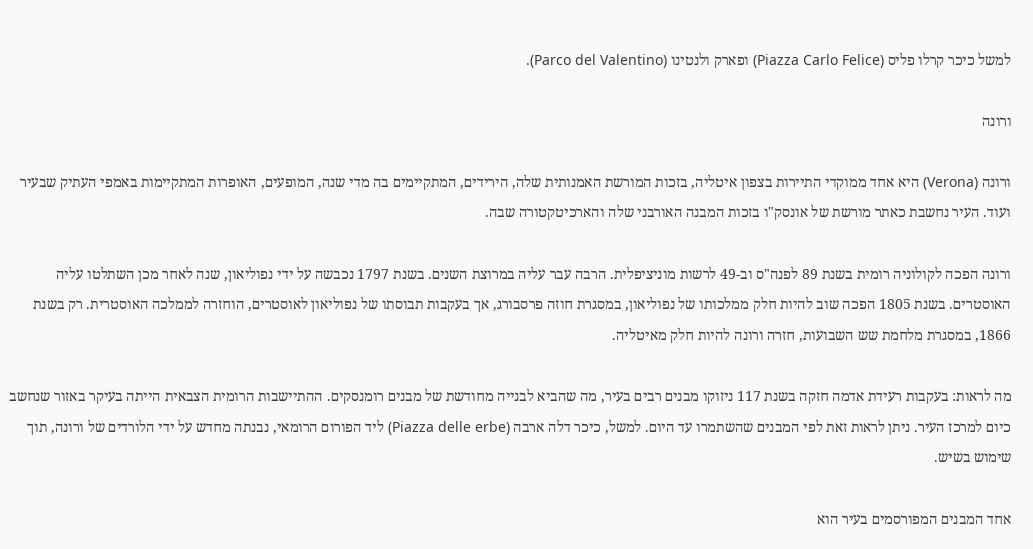למשל כיכר קרלו פליס (Piazza Carlo Felice) ופארק ולנטינו (Parco del Valentino).

ורונה

ורונה (Verona) היא אחד ממוקדי התיירות בצפון איטליה, בזכות המורשת האמנותית שלה, הירידים, המתקיימים בה מדי שנה, המופעים, האופרות המתקיימות באמפי העתיק שבעיר ועוד. העיר נחשבת כאתר מורשת של אונסק"ו בזכות המבנה האורבני שלה והארכיטקטורה שבה.

ורונה הפכה לקולוניה רומית בשנת 89 לפנה"ס וב-49 לרשות מוניציפלית. הרבה עבר עליה במרוצת השנים. בשנת 1797 נכבשה על ידי נפוליאון, שנה לאחר מכן השתלטו עליה האוסטרים. בשנת 1805 הפכה שוב להיות חלק ממלכותו של נפוליאון, במסגרת חוזה פרסבורג, אך בעקבות תבוסתו של נפוליאון לאוסטרים, הוחזרה לממלכה האוסטרית. רק בשנת 1866, במסגרת מלחמת שש השבועות, חזרה ורונה להיות חלק מאיטליה.

מה לראות: בעקבות רעידת אדמה חזקה בשנת 117 ניזוקו מבנים רבים בעיר, מה שהביא לבנייה מחודשת של מבנים רומנסקים. ההתיישבות הרומית הצבאית הייתה בעיקר באזור שנחשב כיום למרכז העיר. ניתן לראות זאת לפי המבנים שהשתמרו עד היום. למשל, כיכר דלה ארבה (Piazza delle erbe) ליד הפורום הרומאי, נבנתה מחדש על ידי הלורדים של ורונה, תוך שימוש בשיש.

אחד המבנים המפורסמים בעיר הוא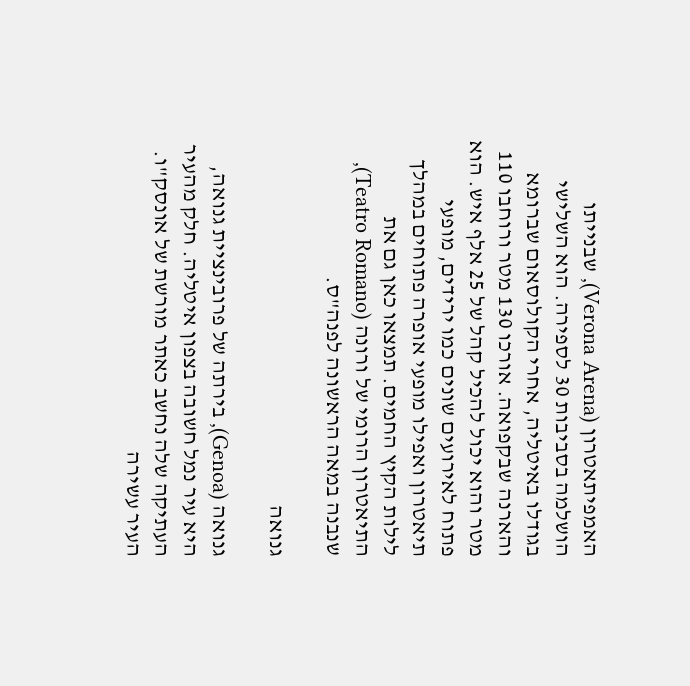האמפיתאטרון (Verona Arena), שבנייתו הושלמה בסביבות 30 לספירה. הוא השלישי בגודלו באיטליה, אחרי הקולוסאום שברומא והארנה שבקפואה. אורכו 130 מטר ורוחבו 110 מטר והוא יכול להכיל קהל של 25 אלף איש. הוא פתוח לאירועים שונים כמו ירידים, מופעי תיאטרון ואפילו מופעי אופרה פתוחים במהלך לילות הקיץ החמים. תמצאו כאן גם את התיאטרון הרומי של ורונה (Teatro Romano), שנבנה במאה הראשונה לפנה"ס.

גנואה

גנואה (Genoa), בירתה של פרובינציית גנואה, היא עיר נמל חשובה בצפון איטליה. חלק מהעיר העתיקה שלה נחשב כאתר מורשת של אונסק"ו. העיר עשירה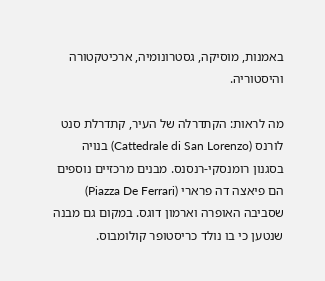באמנות, מוסיקה, גסטרונומיה, ארכיטקטורה והיסטוריה.

מה לראות: הקתדרלה של העיר, קתדרלת סנט לורנס (Cattedrale di San Lorenzo) בנויה בסגנון רומנסקי-רנסנס. מבנים מרכזיים נוספים הם פיאצה דה פרארי (Piazza De Ferrari) שסביבה האופרה וארמון דוגס. במקום גם מבנה שנטען כי בו נולד כריסטופר קולומבוס.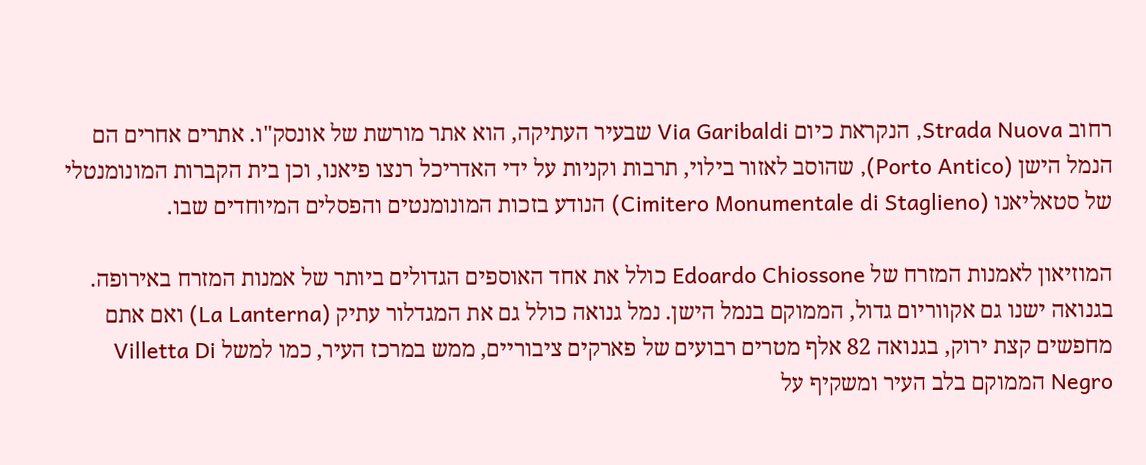רחוב Strada Nuova, הנקראת כיום Via Garibaldi שבעיר העתיקה, הוא אתר מורשת של אונסק"ו. אתרים אחרים הם הנמל הישן (Porto Antico), שהוסב לאזור בילוי, תרבות וקניות על ידי האדריכל רנצו פיאנו, וכן בית הקברות המונומנטלי של סטאליאנו (Cimitero Monumentale di Staglieno) הנודע בזכות המונומנטים והפסלים המיוחדים שבו.

המוזיאון לאמנות המזרח של Edoardo Chiossone כולל את אחד האוספים הגדולים ביותר של אמנות המזרח באירופה. בגנואה ישנו גם אקווריום גדול, הממוקם בנמל הישן. נמל גנואה כולל גם את המגדלור עתיק (La Lanterna) ואם אתם מחפשים קצת ירוק, בגנואה 82 אלף מטרים רבועים של פארקים ציבוריים, ממש במרכז העיר, כמו למשל Villetta Di Negro הממוקם בלב העיר ומשקיף על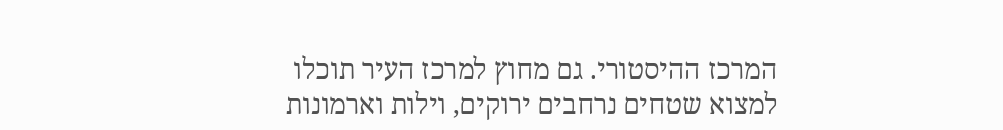המרכז ההיסטורי. גם מחוץ למרכז העיר תוכלו למצוא שטחים נרחבים ירוקים, וילות וארמונות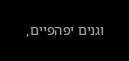וגנים יפהפיים,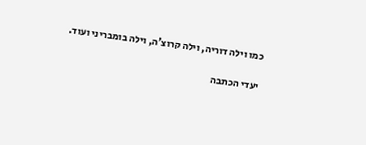כמו וילה דוריה, וילה קרוצ'ה, וילה בומבריני ועוד.

יעדי הכתבה